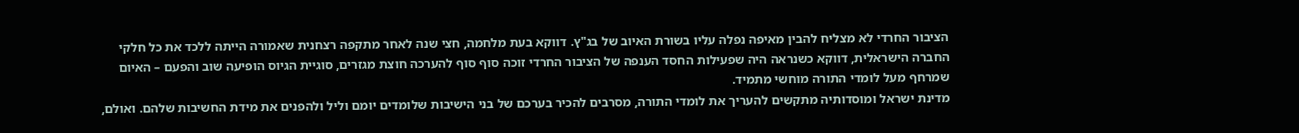הציבור החרדי לא מצליח להבין מאיפה נפלה עליו בשורת האיוב של בג"ץ. דווקא בעת מלחמה, חצי שנה לאחר מתקפה רצחנית שאמורה הייתה ללכד את כל חלקי החברה הישראלית, דווקא כשנראה היה שפעילות החסד הענפה של הציבור החרדי זוכה סוף סוף להערכה חוצת מגזרים, סוגיית הגיוס הופיעה שוב והפעם – האיום שמרחף מעל לומדי התורה מוחשי מתמיד.
מדינת ישראל ומוסדותיה מתקשים להעריך את לומדי התורה, מסרבים להכיר בערכם של בני הישיבות שלומדים יומם וליל ולהפנים את מידת החשיבות שלהם. ואולם,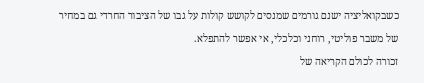כשבקואליציה ישנם גורמים שמנסים לקושש קולות על גבו של הציבור החרדי גם במחיר של משבר פוליטי, רוחני וכלכלי, אי אפשר להתפלא.
זכורה לכולם הקריאה של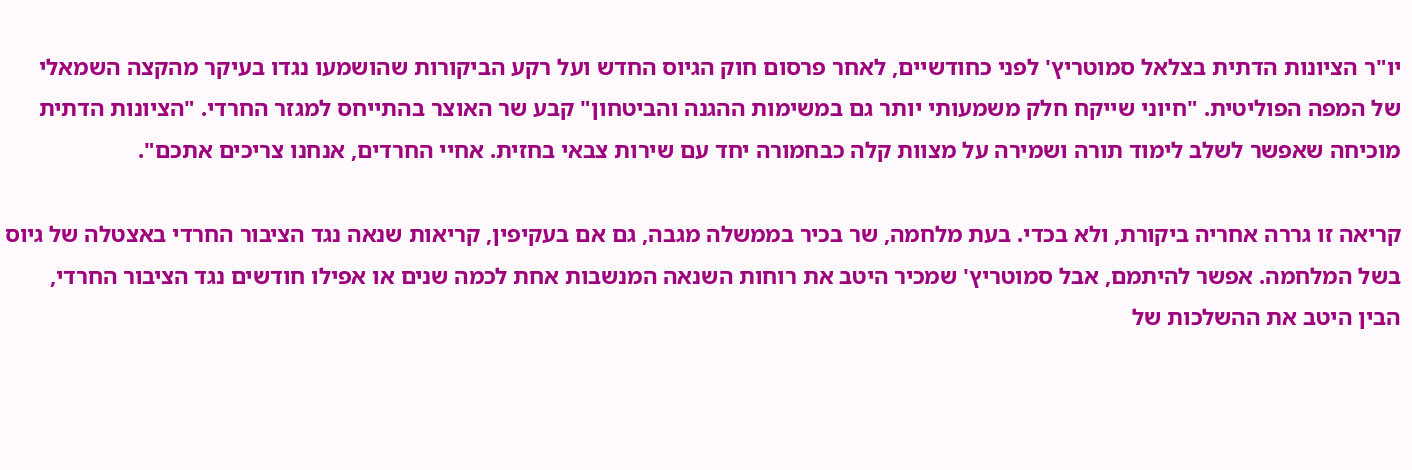יו"ר הציונות הדתית בצלאל סמוטריץ' לפני כחודשיים, לאחר פרסום חוק הגיוס החדש ועל רקע הביקורות שהושמעו נגדו בעיקר מהקצה השמאלי של המפה הפוליטית. "חיוני שייקח חלק משמעותי יותר גם במשימות ההגנה והביטחון" קבע שר האוצר בהתייחס למגזר החרדי. "הציונות הדתית מוכיחה שאפשר לשלב לימוד תורה ושמירה על מצוות קלה כבחמורה יחד עם שירות צבאי בחזית. אחיי החרדים, אנחנו צריכים אתכם".

קריאה זו גררה אחריה ביקורת, ולא בכדי. בעת מלחמה, שר בכיר בממשלה מגבה, גם אם בעקיפין, קריאות שנאה נגד הציבור החרדי באצטלה של גיוס בשל המלחמה. אפשר להיתמם, אבל סמוטריץ' שמכיר היטב את רוחות השנאה המנשבות אחת לכמה שנים או אפילו חודשים נגד הציבור החרדי, הבין היטב את ההשלכות של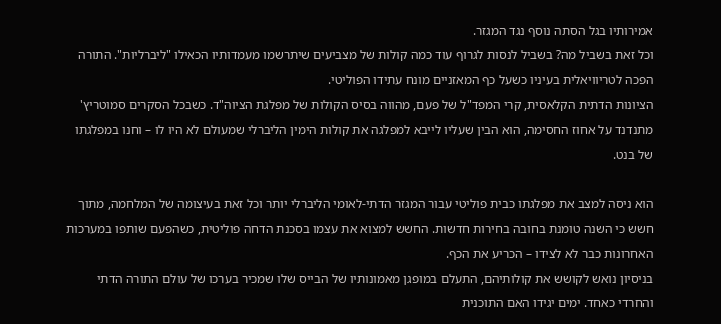אמירותיו בגל הסתה נוסף נגד המגזר.
וכל זאת בשביל מה? בשביל לנסות לגרוף עוד כמה קולות של מצביעים שיתרשמו מעמדותיו הכאילו "ליברליות". התורה הפכה לטריוויאלית בעיניו כשעל כף המאזניים מונח עתידו הפוליטי.
הציונות הדתית הקלאסית, קרי המפד"ל של פעם, מהווה בסיס הקולות של מפלגת הציוה"ד. כשבכל הסקרים סמוטריץ' מתנדנד על אחוז החסימה, הוא הבין שעליו לייבא למפלגה את קולות הימין הליברלי שמעולם לא היו לו – וחנו במפלגתו של בנט.

הוא ניסה למצב את מפלגתו כבית פוליטי עבור המגזר הדתי-לאומי הליברלי יותר וכל זאת בעיצומה של המלחמה, מתוך חשש כי השנה טומנת בחובה בחירות חדשות. החשש למצוא את עצמו בסכנת הדחה פוליטית, כשהפעם שותפו במערכות האחרונות כבר לא לצידו – הכריע את הכף.
בניסיון נואש לקושש את קולותיהם, התעלם במופגן מאמונותיו של הבייס שלו שמכיר בערכו של עולם התורה הדתי והחרדי כאחד. ימים יגידו האם התוכנית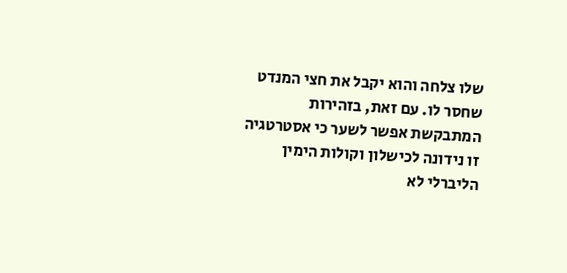שלו צלחה והוא יקבל את חצי המנדט שחסר לו. עם זאת, בזהירות המתבקשת אפשר לשער כי אסטרטגיה זו נידונה לכישלון וקולות הימין הליברלי לא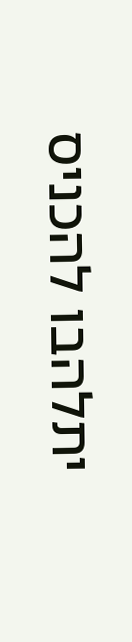יתלהבו להכניס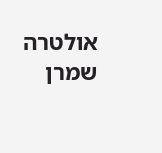אולטרה שמרן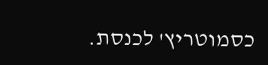כסמוטריץ' לכנסת.